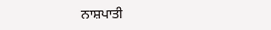ਨਾਸ਼ਪਾਤੀ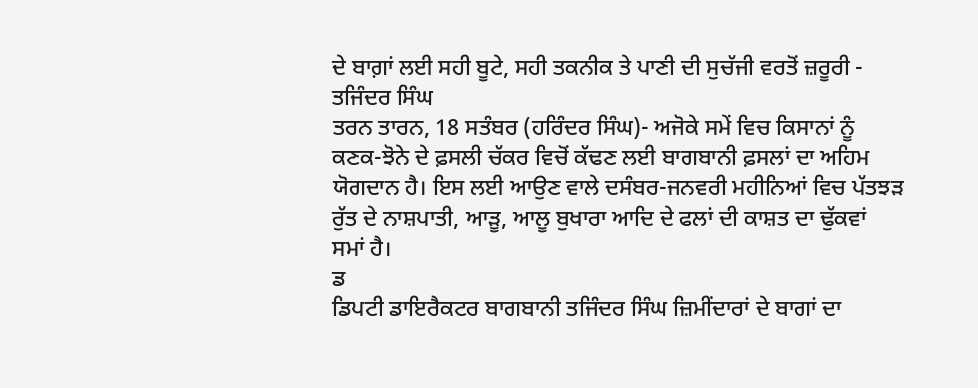ਦੇ ਬਾਗ਼ਾਂ ਲਈ ਸਹੀ ਬੂਟੇ, ਸਹੀ ਤਕਨੀਕ ਤੇ ਪਾਣੀ ਦੀ ਸੁਚੱਜੀ ਵਰਤੋਂ ਜ਼ਰੂਰੀ - ਤਜਿੰਦਰ ਸਿੰਘ
ਤਰਨ ਤਾਰਨ, 18 ਸਤੰਬਰ (ਹਰਿੰਦਰ ਸਿੰਘ)- ਅਜੋਕੇ ਸਮੇਂ ਵਿਚ ਕਿਸਾਨਾਂ ਨੂੰ ਕਣਕ-ਝੋਨੇ ਦੇ ਫ਼ਸਲੀ ਚੱਕਰ ਵਿਚੋਂ ਕੱਢਣ ਲਈ ਬਾਗਬਾਨੀ ਫ਼ਸਲਾਂ ਦਾ ਅਹਿਮ ਯੋਗਦਾਨ ਹੈ। ਇਸ ਲਈ ਆਉਣ ਵਾਲੇ ਦਸੰਬਰ-ਜਨਵਰੀ ਮਹੀਨਿਆਂ ਵਿਚ ਪੱਤਝੜ ਰੁੱਤ ਦੇ ਨਾਸ਼ਪਾਤੀ, ਆੜੂ, ਆਲੂ ਬੁਖਾਰਾ ਆਦਿ ਦੇ ਫਲਾਂ ਦੀ ਕਾਸ਼ਤ ਦਾ ਢੁੱਕਵਾਂ ਸਮਾਂ ਹੈ।
ਡ
ਡਿਪਟੀ ਡਾਇਰੈਕਟਰ ਬਾਗਬਾਨੀ ਤਜਿੰਦਰ ਸਿੰਘ ਜ਼ਿਮੀਂਦਾਰਾਂ ਦੇ ਬਾਗਾਂ ਦਾ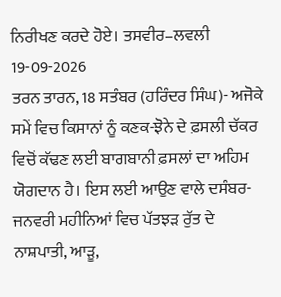ਨਿਰੀਖਣ ਕਰਦੇ ਹੋਏ। ਤਸਵੀਰ–ਲਵਲੀ
19-09-2026
ਤਰਨ ਤਾਰਨ, 18 ਸਤੰਬਰ (ਹਰਿੰਦਰ ਸਿੰਘ)- ਅਜੋਕੇ ਸਮੇਂ ਵਿਚ ਕਿਸਾਨਾਂ ਨੂੰ ਕਣਕ-ਝੋਨੇ ਦੇ ਫ਼ਸਲੀ ਚੱਕਰ ਵਿਚੋਂ ਕੱਢਣ ਲਈ ਬਾਗਬਾਨੀ ਫ਼ਸਲਾਂ ਦਾ ਅਹਿਮ ਯੋਗਦਾਨ ਹੈ। ਇਸ ਲਈ ਆਉਣ ਵਾਲੇ ਦਸੰਬਰ-ਜਨਵਰੀ ਮਹੀਨਿਆਂ ਵਿਚ ਪੱਤਝੜ ਰੁੱਤ ਦੇ ਨਾਸ਼ਪਾਤੀ, ਆੜੂ,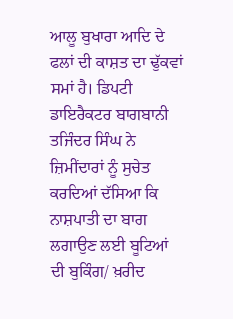ਆਲੂ ਬੁਖਾਰਾ ਆਦਿ ਦੇ ਫਲਾਂ ਦੀ ਕਾਸ਼ਤ ਦਾ ਢੁੱਕਵਾਂ ਸਮਾਂ ਹੈ। ਡਿਪਟੀ ਡਾਇਰੈਕਟਰ ਬਾਗਬਾਨੀ ਤਜਿੰਦਰ ਸਿੰਘ ਨੇ ਜ਼ਿਮੀਂਦਾਰਾਂ ਨੂੰ ਸੁਚੇਤ ਕਰਦਿਆਂ ਦੱਸਿਆ ਕਿ ਨਾਸ਼ਪਾਤੀ ਦਾ ਬਾਗ ਲਗਾਉਣ ਲਈ ਬੂਟਿਆਂ ਦੀ ਬੁਕਿੰਗ/ ਖ਼ਰੀਦ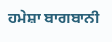ਹਮੇਸ਼ਾ ਬਾਗਬਾਨੀ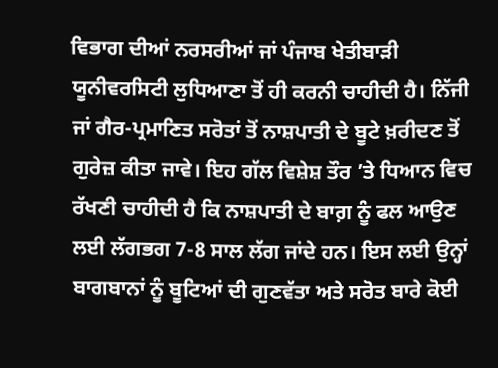ਵਿਭਾਗ ਦੀਆਂ ਨਰਸਰੀਆਂ ਜਾਂ ਪੰਜਾਬ ਖੇਤੀਬਾੜੀ ਯੂਨੀਵਰਸਿਟੀ ਲੁਧਿਆਣਾ ਤੋਂ ਹੀ ਕਰਨੀ ਚਾਹੀਦੀ ਹੈ। ਨਿੱਜੀ ਜਾਂ ਗੈਰ-ਪ੍ਰਮਾਣਿਤ ਸਰੋਤਾਂ ਤੋਂ ਨਾਸ਼ਪਾਤੀ ਦੇ ਬੂਟੇ ਖ਼ਰੀਦਣ ਤੋਂ ਗੁਰੇਜ਼ ਕੀਤਾ ਜਾਵੇ। ਇਹ ਗੱਲ ਵਿਸ਼ੇਸ਼ ਤੌਰ ’ਤੇ ਧਿਆਨ ਵਿਚ ਰੱਖਣੀ ਚਾਹੀਦੀ ਹੈ ਕਿ ਨਾਸ਼ਪਾਤੀ ਦੇ ਬਾਗ਼ ਨੂੰ ਫਲ ਆਉਣ ਲਈ ਲੱਗਭਗ 7-8 ਸਾਲ ਲੱਗ ਜਾਂਦੇ ਹਨ। ਇਸ ਲਈ ਉਨ੍ਹਾਂ ਬਾਗਬਾਨਾਂ ਨੂੰ ਬੂਟਿਆਂ ਦੀ ਗੁਣਵੱਤਾ ਅਤੇ ਸਰੋਤ ਬਾਰੇ ਕੋਈ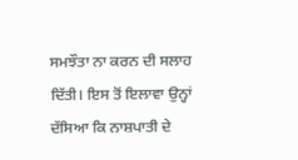ਸਮਝੌਤਾ ਨਾ ਕਰਨ ਦੀ ਸਲਾਹ ਦਿੱਤੀ। ਇਸ ਤੋਂ ਇਲਾਵਾ ਉਨ੍ਹਾਂ ਦੱਸਿਆ ਕਿ ਨਾਸ਼ਪਾਤੀ ਦੇ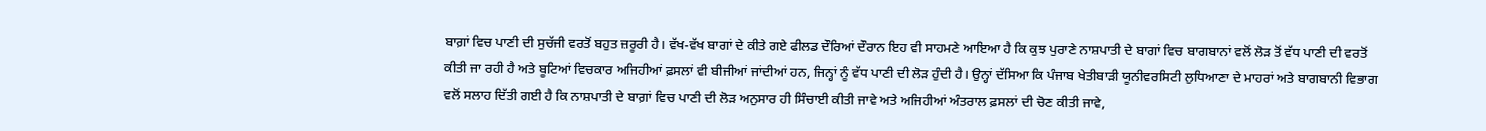ਬਾਗ਼ਾਂ ਵਿਚ ਪਾਣੀ ਦੀ ਸੁਚੱਜੀ ਵਰਤੋਂ ਬਹੁਤ ਜ਼ਰੂਰੀ ਹੈ। ਵੱਖ-ਵੱਖ ਬਾਗਾਂ ਦੇ ਕੀਤੇ ਗਏ ਫੀਲਡ ਦੌਰਿਆਂ ਦੌਰਾਨ ਇਹ ਵੀ ਸਾਹਮਣੇ ਆਇਆ ਹੈ ਕਿ ਕੁਝ ਪੁਰਾਣੇ ਨਾਸ਼ਪਾਤੀ ਦੇ ਬਾਗਾਂ ਵਿਚ ਬਾਗਬਾਨਾਂ ਵਲੋਂ ਲੋੜ ਤੋਂ ਵੱਧ ਪਾਣੀ ਦੀ ਵਰਤੋਂ ਕੀਤੀ ਜਾ ਰਹੀ ਹੈ ਅਤੇ ਬੂਟਿਆਂ ਵਿਚਕਾਰ ਅਜਿਹੀਆਂ ਫ਼ਸਲਾਂ ਵੀ ਬੀਜੀਆਂ ਜਾਂਦੀਆਂ ਹਨ, ਜਿਨ੍ਹਾਂ ਨੂੰ ਵੱਧ ਪਾਣੀ ਦੀ ਲੋੜ ਹੁੰਦੀ ਹੈ। ਉਨ੍ਹਾਂ ਦੱਸਿਆ ਕਿ ਪੰਜਾਬ ਖੇਤੀਬਾੜੀ ਯੂਨੀਵਰਸਿਟੀ ਲੁਧਿਆਣਾ ਦੇ ਮਾਹਰਾਂ ਅਤੇ ਬਾਗਬਾਨੀ ਵਿਭਾਗ ਵਲੋਂ ਸਲਾਹ ਦਿੱਤੀ ਗਈ ਹੈ ਕਿ ਨਾਸ਼ਪਾਤੀ ਦੇ ਬਾਗ਼ਾਂ ਵਿਚ ਪਾਣੀ ਦੀ ਲੋੜ ਅਨੁਸਾਰ ਹੀ ਸਿੰਚਾਈ ਕੀਤੀ ਜਾਵੇ ਅਤੇ ਅਜਿਹੀਆਂ ਅੰਤਰਾਲ ਫ਼ਸਲਾਂ ਦੀ ਚੋਣ ਕੀਤੀ ਜਾਵੇ,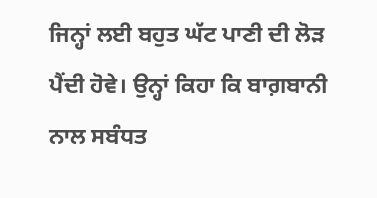ਜਿਨ੍ਹਾਂ ਲਈ ਬਹੁਤ ਘੱਟ ਪਾਣੀ ਦੀ ਲੋੜ ਪੈਂਦੀ ਹੋਵੇ। ਉਨ੍ਹਾਂ ਕਿਹਾ ਕਿ ਬਾਗ਼ਬਾਨੀ ਨਾਲ ਸਬੰਧਤ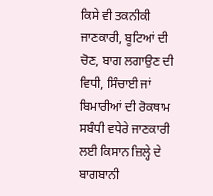ਕਿਸੇ ਵੀ ਤਕਨੀਕੀ ਜਾਣਕਾਰੀ, ਬੂਟਿਆਂ ਦੀ ਚੋਣ, ਬਾਗ ਲਗਾਉਣ ਦੀ ਵਿਧੀ, ਸਿੰਚਾਈ ਜਾਂ ਬਿਮਾਰੀਆਂ ਦੀ ਰੋਕਥਾਮ ਸਬੰਧੀ ਵਧੇਰੇ ਜਾਣਕਾਰੀ ਲਈ ਕਿਸਾਨ ਜ਼ਿਲ੍ਹੇ ਦੇ ਬਾਗਬਾਨੀ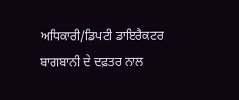ਅਧਿਕਾਰੀ/ਡਿਪਟੀ ਡਾਇਰੈਕਟਰ ਬਾਗਬਾਨੀ ਦੇ ਦਫ਼ਤਰ ਨਾਲ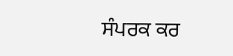ਸੰਪਰਕ ਕਰ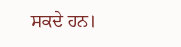ਸਕਦੇ ਹਨ।